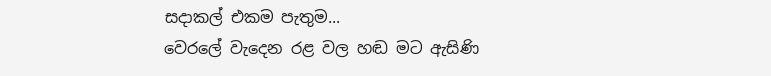සදාකල් එකම පැතුම...
වෙරලේ වැදෙන රළ වල හඬ මට ඇසිණි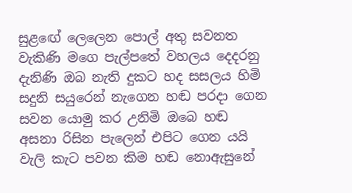සුළඟේ ලෙලෙන පොල් අතු සවනත වැකිණි මගෙ පැල්පතේ වහලය දෙදරනු දැනිණි ඔබ නැති දුකට හද සසලය හිමි සදුනි සයුරෙන් නැගෙන හඬ පරදා ගෙන සවන යොමු කර උනිමි ඔබෙ හඬ අසනා රිසින පැලෙන් එපිට ගෙන යයි වැලි කැට පවන කිම හඬ නොඇසුනේ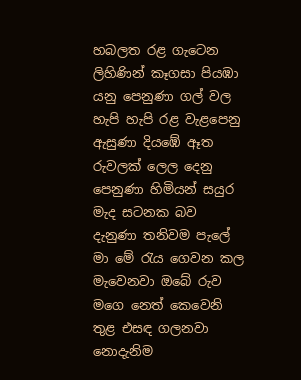හබලත රළ ගැටෙන ලිහිණින් කෑගසා පියඹා යනු පෙනුණා ගල් වල හැපි හැපි රළ වැළපෙනු ඇසුණා දියඹේ ඈත රුවලක් ලෙල දෙනු පෙනුණා හිමියන් සයුර මැද සටනක බව දැනුණා තනිවම පැලේ මා මේ රැය ගෙවන කල මැවෙනවා ඔබේ රුව මගෙ නෙත් කෙවෙනි තුළ එසඳ ගලනවා නොදැනිම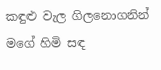කඳුළු වැල ගිලනොගනින් මගේ හිමි සඳ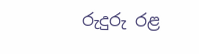රුදුරු රළ